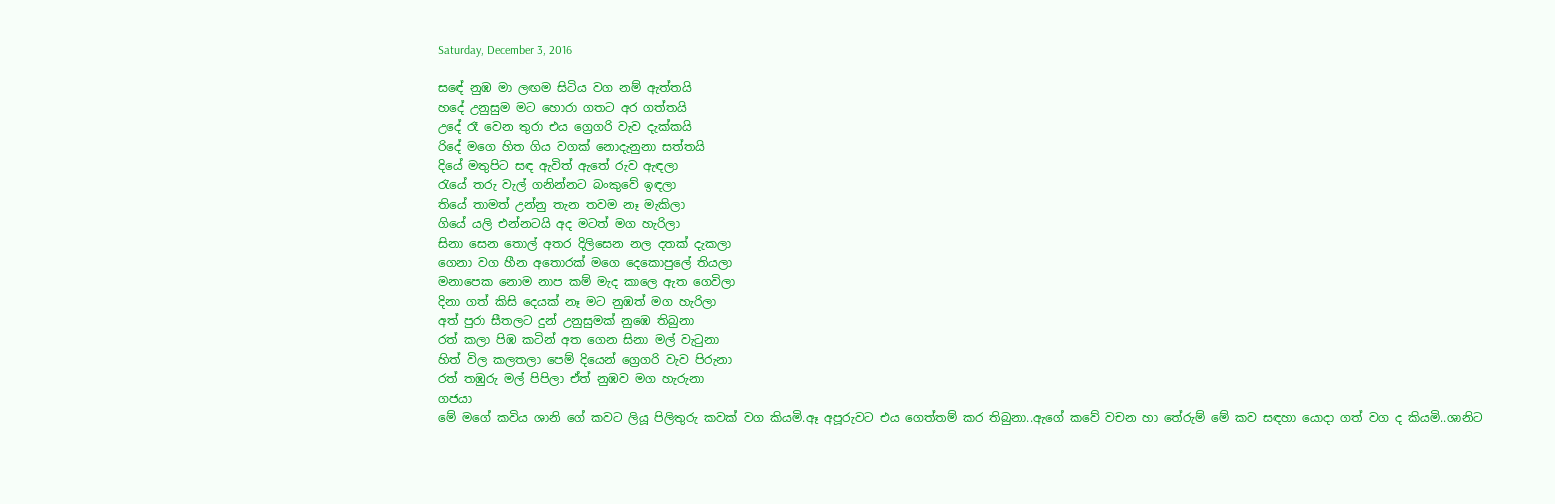Saturday, December 3, 2016

සඳේ නුඹ මා ලඟම සිටිය වග නම් ඇත්තයි
හදේ උනුසුම මට හොරා ගතට අර ගත්තයි
උදේ රෑ වෙන තුරා එය ග්‍රෙගරි වැව දැක්කයි
රිදේ මගෙ හිත ගිය වගක් නොදැනුනා සත්තයි
දියේ මතුපිට සඳ ඇවිත් ඇතේ රුව ඇඳලා
රැයේ තරු වැල් ගනින්නට බංකුවේ ඉඳලා
තියේ තාමත් උන්නු තැන තවම නෑ මැකිලා
ගියේ යලි එන්නටයි අද මටත් මග හැරිලා
සිනා සෙන තොල් අතර දිලිසෙන නල දතක් දැකලා
ගෙනා වග හීන අතොරක් මගෙ දෙකොපුලේ තියලා
මනාපෙක නොම නාප කම් මැද කාලෙ ඇත ගෙවිලා
දිනා ගත් කිසි දෙයක් නෑ මට නුඹත් මග හැරිලා
අත් පුරා සීතලට දුන් උනුසුමක් නුඹෙ තිබුනා
රත් කලා පිඹ කටින් අත ගෙන සිනා මල් වැටුනා
හිත් විල කලතලා පෙම් දියෙන් ග්‍රෙගරි වැව පිරුනා
රත් තඹුරු මල් පිපිලා ඒත් නුඹව මග හැරුනා
ගජයා
මේ මගේ කවිය ශානි ගේ කවට ලියූ පිලිතුරු කවක් වග කියමි.ඈ අපූරුවට එය ගෙත්තම් කර තිබුනා..ඇගේ කවේ වචන හා තේරුම් මේ කව සඳහා යොදා ගත් වග ද කියමි..ශානිට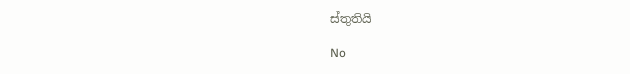ස්තුතියි

No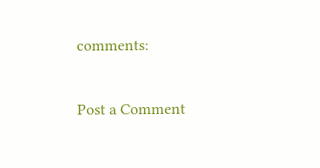comments:

Post a Comment